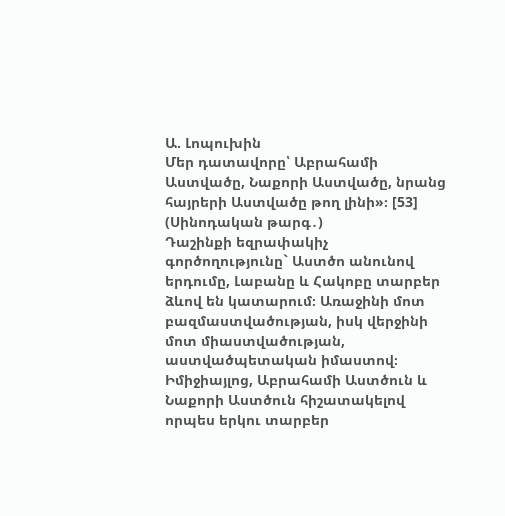Ա. Լոպուխին
Մեր դատավորը՝ Աբրահամի Աստվածը, Նաքորի Աստվածը, նրանց հայրերի Աստվածը թող լինի»։ [53] (Սինոդական թարգ․)
Դաշինքի եզրափակիչ գործողությունը` Աստծո անունով երդումը, Լաբանը և Հակոբը տարբեր ձևով են կատարում։ Առաջինի մոտ բազմաստվածության, իսկ վերջինի մոտ միաստվածության, աստվածպետական իմաստով։ Իմիջիայլոց, Աբրահամի Աստծուն և Նաքորի Աստծուն հիշատակելով որպես երկու տարբեր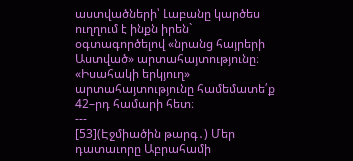աստվածների՝ Լաբանը կարծես ուղղում է ինքն իրեն` օգտագործելով «նրանց հայրերի Աստված» արտահայտությունը։ «Իսահակի երկյուղ» արտահայտությունը համեմատե՛ք 42–րդ համարի հետ։
---
[53](Էջմիածին թարգ․) Մեր դատաւորը Աբրահամի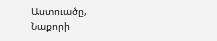Աստուածը, Նաքորի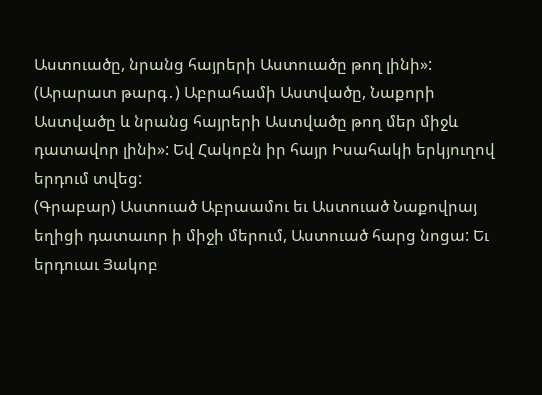Աստուածը, նրանց հայրերի Աստուածը թող լինի»:
(Արարատ թարգ․) Աբրահամի Աստվածը, Նաքորի Աստվածը և նրանց հայրերի Աստվածը թող մեր միջև դատավոր լինի»: Եվ Հակոբն իր հայր Իսահակի երկյուղով երդում տվեց:
(Գրաբար) Աստուած Աբրաամու եւ Աստուած Նաքովրայ եղիցի դատաւոր ի միջի մերում, Աստուած հարց նոցա: Եւ երդուաւ Յակոբ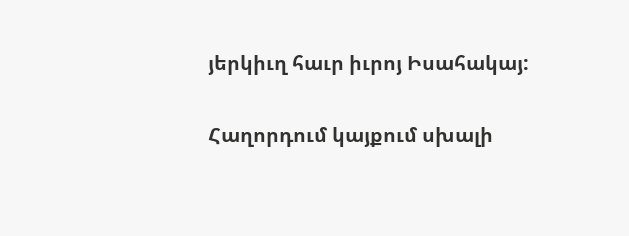յերկիւղ հաւր իւրոյ Իսահակայ:

Հաղորդում կայքում սխալի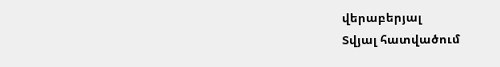վերաբերյալ
Տվյալ հատվածում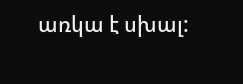առկա է սխալ: